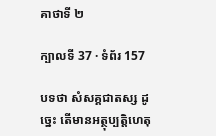គាថាទី ២

ក្បាលទី 37 · ទំព័រ 157

បទថា សំសគ្គជាតស្ស ដូច្នេះ តើមានអត្ថុប្បត្តិហេតុ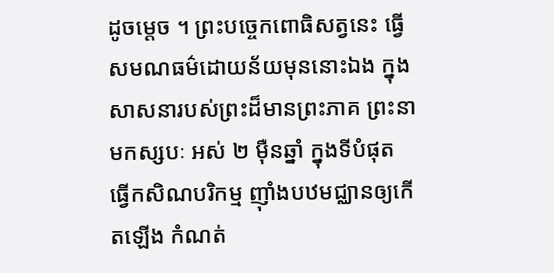ដូចម្តេច ។ ព្រះបច្ចេកពោធិសត្វនេះ ធ្វើសមណធម៌ដោយន័យមុននោះឯង ក្នុង សាសនារបស់ព្រះដ៏មានព្រះភាគ ព្រះនាមកស្សបៈ អស់ ២ ម៉ឺនឆ្នាំ ក្នុងទីបំផុត ធ្វើកសិណបរិកម្ម ញ៉ាំងបឋមជ្ឈានឲ្យកើតឡើង កំណត់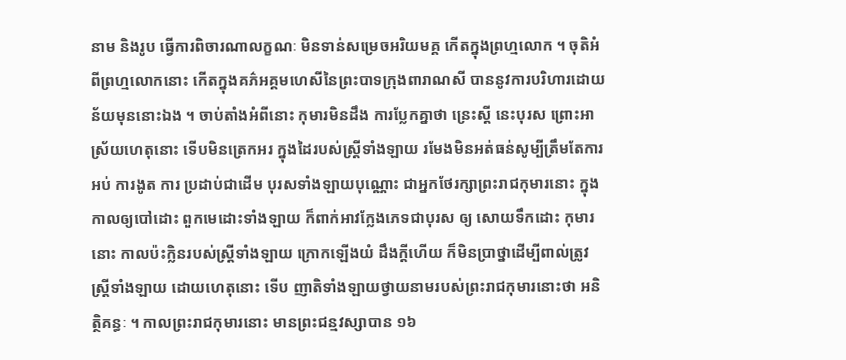នាម និងរូប ធ្វើការពិចារណាលក្ខណៈ មិនទាន់សម្រេចអរិយមគ្គ កើតក្នុងព្រហ្មលោក ។ ចុតិអំពីព្រហ្មលោកនោះ កើតក្នុងគភ៌អគ្គមហេសីនៃព្រះបាទក្រុងពារាណសី បាននូវការបរិហារដោយន័យមុននោះឯង ។ ចាប់តាំងអំពីនោះ កុមារមិនដឹង ការប្លែកគ្នាថា ន្រេះស្តី នេះបុរស ព្រោះអាស្រ័យហេតុនោះ ទើបមិនត្រេកអរ ក្នុងដៃរបស់ស្ត្រីទាំងឡាយ រមែងមិនអត់ធន់សូម្បីត្រឹមតែការអប់ ការងូត ការ ប្រដាប់ជាដើម បុរសទាំងឡាយបុណ្ណោះ ជាអ្នកថែរក្សាព្រះរាជកុមារនោះ ក្នុង កាលឲ្យបៅដោះ ពួកមេដោះទាំងឡាយ ក៏ពាក់អាវក្លែងភេទជាបុរស ឲ្យ សោយទឹកដោះ កុមារនោះ កាលប៉ះក្លិនរបស់ស្ត្រីទាំងឡាយ ក្រោកឡើងយំ ដឹងក្តីហើយ ក៏មិនប្រាថ្នាដើម្បីពាល់ត្រូវស្ត្រីទាំងឡាយ ដោយហេតុនោះ ទើប ញាតិទាំងឡាយថ្វាយនាមរបស់ព្រះរាជកុមារនោះថា អនិត្ថិគន្ធៈ ។ កាលព្រះរាជកុមារនោះ មានព្រះជន្មវស្សាបាន ១៦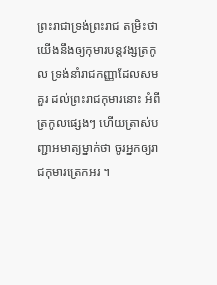ព្រះរាជាទ្រង់ព្រះរាជ តម្រិះថា យើងនឹងឲ្យកុមារបន្តវង្សត្រកូល ទ្រង់នាំរាជកញ្ញាដែលសមគួរ ដល់ព្រះរាជកុមារនោះ អំពីត្រកូលផ្សេងៗ ហើយត្រាស់បញ្ជាអមាត្យម្នាក់ថា ចូរអ្នកឲ្យរាជកុមារត្រេកអរ ។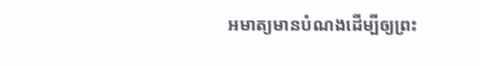អមាត្យមានបំណងដើម្បីឲ្យព្រះ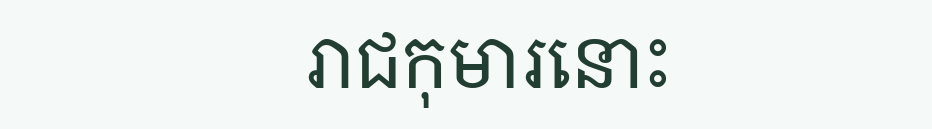រាជកុមារនោះ